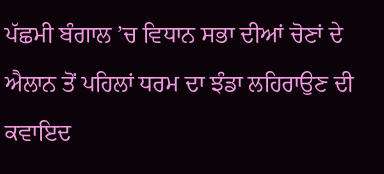ਪੱਛਮੀ ਬੰਗਾਲ ’ਚ ਵਿਧਾਨ ਸਭਾ ਦੀਆਂ ਚੋਣਾਂ ਦੇ ਐਲਾਨ ਤੋਂ ਪਹਿਲਾਂ ਧਰਮ ਦਾ ਝੰਡਾ ਲਹਿਰਾਉਣ ਦੀ ਕਵਾਇਦ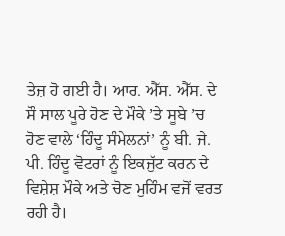ਤੇਜ਼ ਹੋ ਗਈ ਹੈ। ਆਰ. ਐੱਸ. ਐੱਸ. ਦੇ ਸੌ ਸਾਲ ਪੂਰੇ ਹੋਣ ਦੇ ਮੌਕੇ ’ਤੇ ਸੂਬੇ ’ਚ ਹੋਣ ਵਾਲੇ ‘ਹਿੰਦੂ ਸੰਮੇਲਨਾਂ’ ਨੂੰ ਬੀ. ਜੇ. ਪੀ. ਹਿੰਦੂ ਵੋਟਰਾਂ ਨੂੰ ਇਕਜੁੱਟ ਕਰਨ ਦੇ ਵਿਸ਼ੇਸ਼ ਮੌਕੇ ਅਤੇ ਚੋਣ ਮੁਹਿੰਮ ਵਜੋਂ ਵਰਤ ਰਹੀ ਹੈ।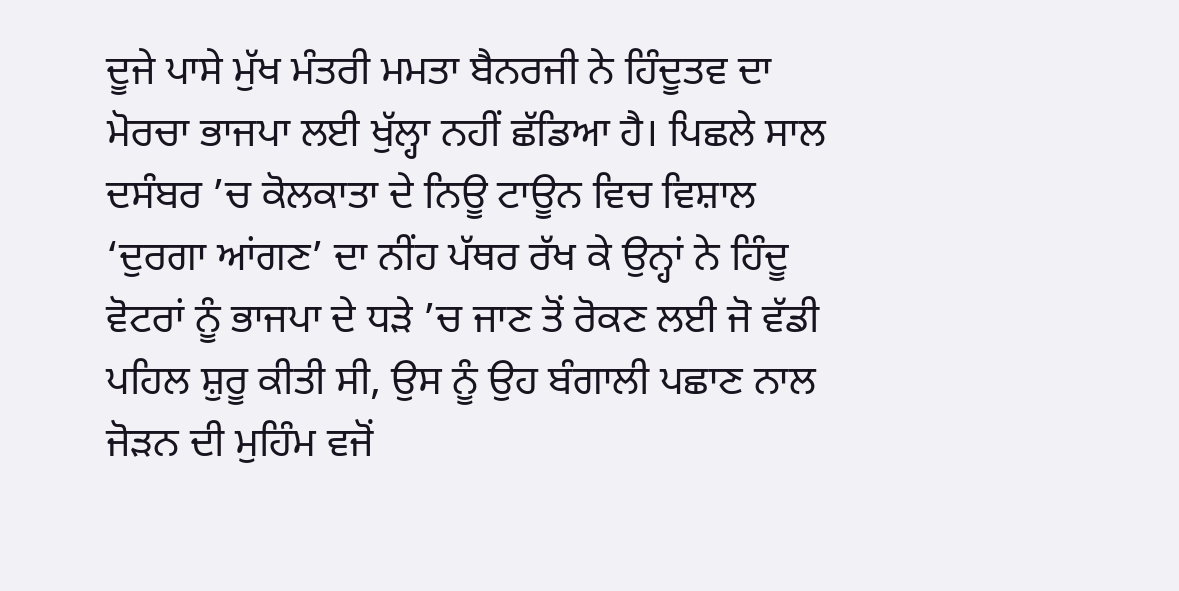ਦੂਜੇ ਪਾਸੇ ਮੁੱਖ ਮੰਤਰੀ ਮਮਤਾ ਬੈਨਰਜੀ ਨੇ ਹਿੰਦੂਤਵ ਦਾ ਮੋਰਚਾ ਭਾਜਪਾ ਲਈ ਖੁੱਲ੍ਹਾ ਨਹੀਂ ਛੱਡਿਆ ਹੈ। ਪਿਛਲੇ ਸਾਲ ਦਸੰਬਰ ’ਚ ਕੋਲਕਾਤਾ ਦੇ ਨਿਊ ਟਾਊਨ ਵਿਚ ਵਿਸ਼ਾਲ ‘ਦੁਰਗਾ ਆਂਗਣ’ ਦਾ ਨੀਂਹ ਪੱਥਰ ਰੱਖ ਕੇ ਉਨ੍ਹਾਂ ਨੇ ਹਿੰਦੂ ਵੋਟਰਾਂ ਨੂੰ ਭਾਜਪਾ ਦੇ ਧੜੇ ’ਚ ਜਾਣ ਤੋਂ ਰੋਕਣ ਲਈ ਜੋ ਵੱਡੀ ਪਹਿਲ ਸ਼ੁਰੂ ਕੀਤੀ ਸੀ, ਉਸ ਨੂੰ ਉਹ ਬੰਗਾਲੀ ਪਛਾਣ ਨਾਲ ਜੋੜਨ ਦੀ ਮੁਹਿੰਮ ਵਜੋਂ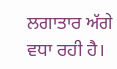ਲਗਾਤਾਰ ਅੱਗੇ ਵਧਾ ਰਹੀ ਹੈ।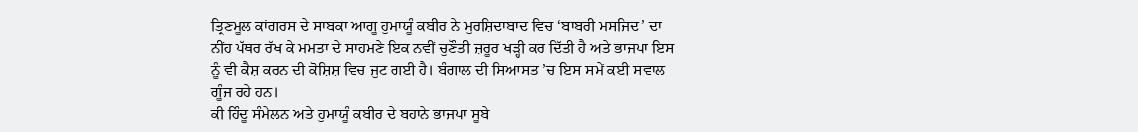ਤ੍ਰਿਣਮੂਲ ਕਾਂਗਰਸ ਦੇ ਸਾਬਕਾ ਆਗੂ ਹੁਮਾਯੂੰ ਕਬੀਰ ਨੇ ਮੁਰਸ਼ਿਦਾਬਾਦ ਵਿਚ ‘ਬਾਬਰੀ ਮਸਜਿਦ’ ਦਾ ਨੀਂਹ ਪੱਥਰ ਰੱਖ ਕੇ ਮਮਤਾ ਦੇ ਸਾਹਮਣੇ ਇਕ ਨਵੀਂ ਚੁਣੌਤੀ ਜ਼ਰੂਰ ਖੜ੍ਹੀ ਕਰ ਦਿੱਤੀ ਹੈ ਅਤੇ ਭਾਜਪਾ ਇਸ ਨੂੰ ਵੀ ਕੈਸ਼ ਕਰਨ ਦੀ ਕੋਸ਼ਿਸ਼ ਵਿਚ ਜੁਟ ਗਈ ਹੈ। ਬੰਗਾਲ ਦੀ ਸਿਆਸਤ ’ਚ ਇਸ ਸਮੇਂ ਕਈ ਸਵਾਲ ਗੂੰਜ ਰਹੇ ਹਨ।
ਕੀ ਹਿੰਦੂ ਸੰਮੇਲਨ ਅਤੇ ਹੁਮਾਯੂੰ ਕਬੀਰ ਦੇ ਬਹਾਨੇ ਭਾਜਪਾ ਸੂਬੇ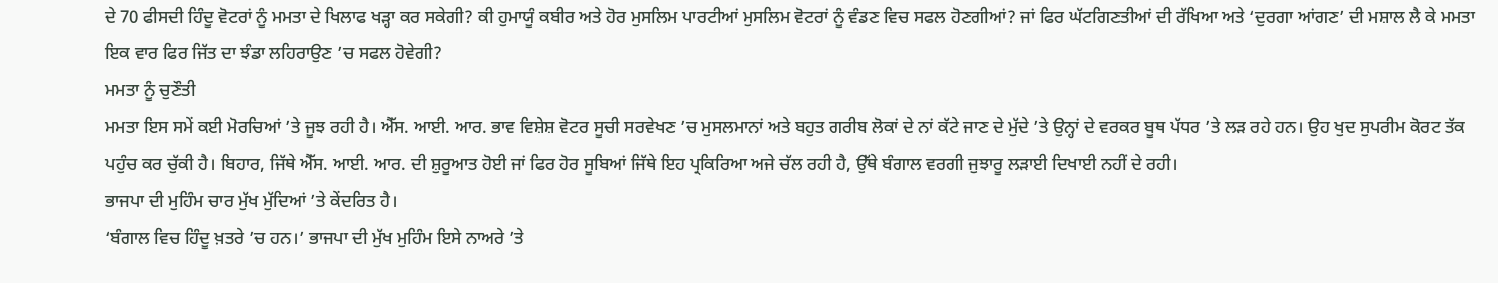ਦੇ 70 ਫੀਸਦੀ ਹਿੰਦੂ ਵੋਟਰਾਂ ਨੂੰ ਮਮਤਾ ਦੇ ਖਿਲਾਫ ਖੜ੍ਹਾ ਕਰ ਸਕੇਗੀ? ਕੀ ਹੁਮਾਯੂੰ ਕਬੀਰ ਅਤੇ ਹੋਰ ਮੁਸਲਿਮ ਪਾਰਟੀਆਂ ਮੁਸਲਿਮ ਵੋਟਰਾਂ ਨੂੰ ਵੰਡਣ ਵਿਚ ਸਫਲ ਹੋਣਗੀਆਂ? ਜਾਂ ਫਿਰ ਘੱਟਗਿਣਤੀਆਂ ਦੀ ਰੱਖਿਆ ਅਤੇ ‘ਦੁਰਗਾ ਆਂਗਣ’ ਦੀ ਮਸ਼ਾਲ ਲੈ ਕੇ ਮਮਤਾ ਇਕ ਵਾਰ ਫਿਰ ਜਿੱਤ ਦਾ ਝੰਡਾ ਲਹਿਰਾਉਣ ’ਚ ਸਫਲ ਹੋਵੇਗੀ?
ਮਮਤਾ ਨੂੰ ਚੁਣੌਤੀ
ਮਮਤਾ ਇਸ ਸਮੇਂ ਕਈ ਮੋਰਚਿਆਂ ’ਤੇ ਜੂਝ ਰਹੀ ਹੈ। ਐੱਸ. ਆਈ. ਆਰ. ਭਾਵ ਵਿਸ਼ੇਸ਼ ਵੋਟਰ ਸੂਚੀ ਸਰਵੇਖਣ ’ਚ ਮੁਸਲਮਾਨਾਂ ਅਤੇ ਬਹੁਤ ਗਰੀਬ ਲੋਕਾਂ ਦੇ ਨਾਂ ਕੱਟੇ ਜਾਣ ਦੇ ਮੁੱਦੇ ’ਤੇ ਉਨ੍ਹਾਂ ਦੇ ਵਰਕਰ ਬੂਥ ਪੱਧਰ ’ਤੇ ਲੜ ਰਹੇ ਹਨ। ਉਹ ਖੁਦ ਸੁਪਰੀਮ ਕੋਰਟ ਤੱਕ ਪਹੁੰਚ ਕਰ ਚੁੱਕੀ ਹੈ। ਬਿਹਾਰ, ਜਿੱਥੇ ਐੱਸ. ਆਈ. ਆਰ. ਦੀ ਸ਼ੁਰੂਆਤ ਹੋਈ ਜਾਂ ਫਿਰ ਹੋਰ ਸੂਬਿਆਂ ਜਿੱਥੇ ਇਹ ਪ੍ਰਕਿਰਿਆ ਅਜੇ ਚੱਲ ਰਹੀ ਹੈ, ਉੱਥੇ ਬੰਗਾਲ ਵਰਗੀ ਜੁਝਾਰੂ ਲੜਾਈ ਦਿਖਾਈ ਨਹੀਂ ਦੇ ਰਹੀ।
ਭਾਜਪਾ ਦੀ ਮੁਹਿੰਮ ਚਾਰ ਮੁੱਖ ਮੁੱਦਿਆਂ ’ਤੇ ਕੇਂਦਰਿਤ ਹੈ।
‘ਬੰਗਾਲ ਵਿਚ ਹਿੰਦੂ ਖ਼ਤਰੇ ’ਚ ਹਨ।’ ਭਾਜਪਾ ਦੀ ਮੁੱਖ ਮੁਹਿੰਮ ਇਸੇ ਨਾਅਰੇ ’ਤੇ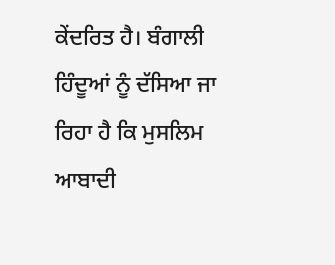ਕੇਂਦਰਿਤ ਹੈ। ਬੰਗਾਲੀ ਹਿੰਦੂਆਂ ਨੂੰ ਦੱਸਿਆ ਜਾ ਰਿਹਾ ਹੈ ਕਿ ਮੁਸਲਿਮ ਆਬਾਦੀ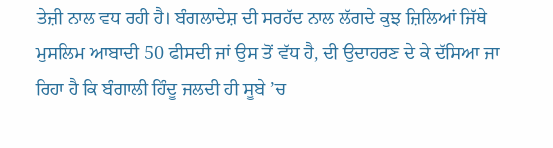ਤੇਜ਼ੀ ਨਾਲ ਵਧ ਰਹੀ ਹੈ। ਬੰਗਲਾਦੇਸ਼ ਦੀ ਸਰਹੱਦ ਨਾਲ ਲੱਗਦੇ ਕੁਝ ਜ਼ਿਲਿਆਂ ਜਿੱਥੇ ਮੁਸਲਿਮ ਆਬਾਦੀ 50 ਫੀਸਦੀ ਜਾਂ ਉਸ ਤੋਂ ਵੱਧ ਹੈ, ਦੀ ਉਦਾਹਰਣ ਦੇ ਕੇ ਦੱਸਿਆ ਜਾ ਰਿਹਾ ਹੈ ਕਿ ਬੰਗਾਲੀ ਹਿੰਦੂ ਜਲਦੀ ਹੀ ਸੂਬੇ ’ਚ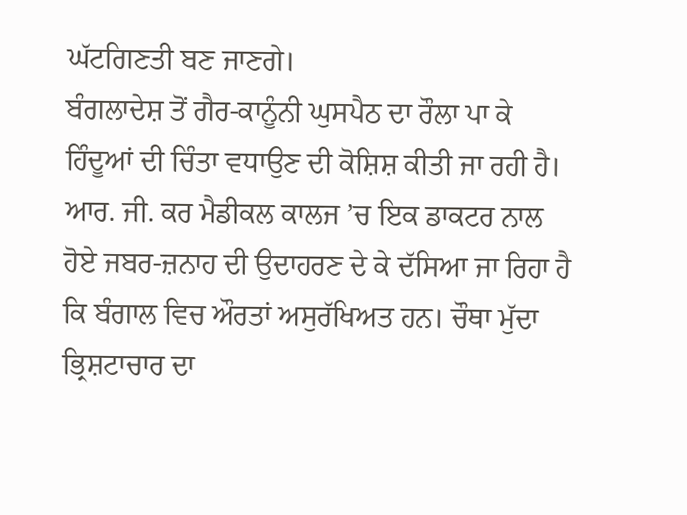ਘੱਟਗਿਣਤੀ ਬਣ ਜਾਣਗੇ।
ਬੰਗਲਾਦੇਸ਼ ਤੋਂ ਗੈਰ-ਕਾਨੂੰਨੀ ਘੁਸਪੈਠ ਦਾ ਰੌਲਾ ਪਾ ਕੇ ਹਿੰਦੂਆਂ ਦੀ ਚਿੰਤਾ ਵਧਾਉਣ ਦੀ ਕੋਸ਼ਿਸ਼ ਕੀਤੀ ਜਾ ਰਹੀ ਹੈ। ਆਰ. ਜੀ. ਕਰ ਮੈਡੀਕਲ ਕਾਲਜ ’ਚ ਇਕ ਡਾਕਟਰ ਨਾਲ ਹੋਏ ਜਬਰ-ਜ਼ਨਾਹ ਦੀ ਉਦਾਹਰਣ ਦੇ ਕੇ ਦੱਸਿਆ ਜਾ ਰਿਹਾ ਹੈ ਕਿ ਬੰਗਾਲ ਵਿਚ ਔਰਤਾਂ ਅਸੁਰੱਖਿਅਤ ਹਨ। ਚੌਥਾ ਮੁੱਦਾ ਭ੍ਰਿਸ਼ਟਾਚਾਰ ਦਾ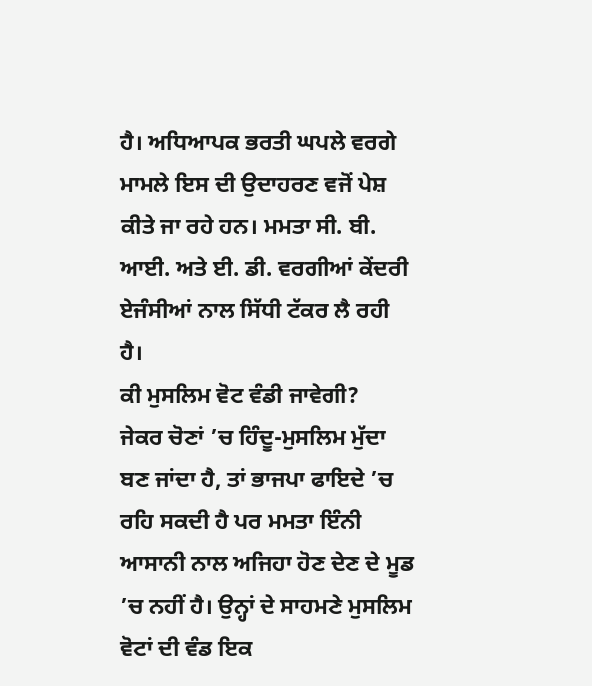ਹੈ। ਅਧਿਆਪਕ ਭਰਤੀ ਘਪਲੇ ਵਰਗੇ ਮਾਮਲੇ ਇਸ ਦੀ ਉਦਾਹਰਣ ਵਜੋਂ ਪੇਸ਼ ਕੀਤੇ ਜਾ ਰਹੇ ਹਨ। ਮਮਤਾ ਸੀ. ਬੀ. ਆਈ. ਅਤੇ ਈ. ਡੀ. ਵਰਗੀਆਂ ਕੇਂਦਰੀ ਏਜੰਸੀਆਂ ਨਾਲ ਸਿੱਧੀ ਟੱਕਰ ਲੈ ਰਹੀ ਹੈ।
ਕੀ ਮੁਸਲਿਮ ਵੋਟ ਵੰਡੀ ਜਾਵੇਗੀ?
ਜੇਕਰ ਚੋਣਾਂ ’ਚ ਹਿੰਦੂ-ਮੁਸਲਿਮ ਮੁੱਦਾ ਬਣ ਜਾਂਦਾ ਹੈ, ਤਾਂ ਭਾਜਪਾ ਫਾਇਦੇ ’ਚ ਰਹਿ ਸਕਦੀ ਹੈ ਪਰ ਮਮਤਾ ਇੰਨੀ ਆਸਾਨੀ ਨਾਲ ਅਜਿਹਾ ਹੋਣ ਦੇਣ ਦੇ ਮੂਡ ’ਚ ਨਹੀਂ ਹੈ। ਉਨ੍ਹਾਂ ਦੇ ਸਾਹਮਣੇ ਮੁਸਲਿਮ ਵੋਟਾਂ ਦੀ ਵੰਡ ਇਕ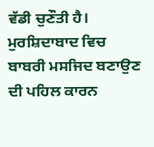ਵੱਡੀ ਚੁਣੌਤੀ ਹੈ। ਮੁਰਸ਼ਿਦਾਬਾਦ ਵਿਚ ਬਾਬਰੀ ਮਸਜਿਦ ਬਣਾਉਣ ਦੀ ਪਹਿਲ ਕਾਰਨ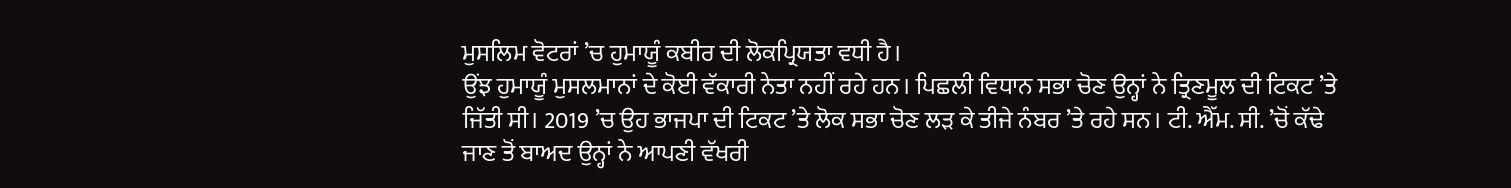ਮੁਸਲਿਮ ਵੋਟਰਾਂ ’ਚ ਹੁਮਾਯੂੰ ਕਬੀਰ ਦੀ ਲੋਕਪ੍ਰਿਯਤਾ ਵਧੀ ਹੈ।
ਉਂਝ ਹੁਮਾਯੂੰ ਮੁਸਲਮਾਨਾਂ ਦੇ ਕੋਈ ਵੱਕਾਰੀ ਨੇਤਾ ਨਹੀਂ ਰਹੇ ਹਨ। ਪਿਛਲੀ ਵਿਧਾਨ ਸਭਾ ਚੋਣ ਉਨ੍ਹਾਂ ਨੇ ਤ੍ਰਿਣਮੂਲ ਦੀ ਟਿਕਟ ’ਤੇ ਜਿੱਤੀ ਸੀ। 2019 ’ਚ ਉਹ ਭਾਜਪਾ ਦੀ ਟਿਕਟ ’ਤੇ ਲੋਕ ਸਭਾ ਚੋਣ ਲੜ ਕੇ ਤੀਜੇ ਨੰਬਰ ’ਤੇ ਰਹੇ ਸਨ। ਟੀ. ਐੱਮ. ਸੀ. ’ਚੋਂ ਕੱਢੇ ਜਾਣ ਤੋਂ ਬਾਅਦ ਉਨ੍ਹਾਂ ਨੇ ਆਪਣੀ ਵੱਖਰੀ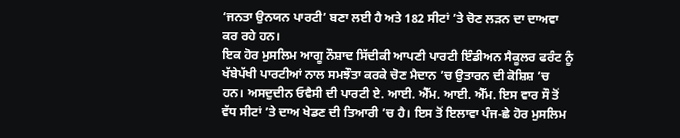‘ਜਨਤਾ ਉਨਯਨ ਪਾਰਟੀ’ ਬਣਾ ਲਈ ਹੈ ਅਤੇ 182 ਸੀਟਾਂ ’ਤੇ ਚੋਣ ਲੜਨ ਦਾ ਦਾਅਵਾ ਕਰ ਰਹੇ ਹਨ।
ਇਕ ਹੋਰ ਮੁਸਲਿਮ ਆਗੂ ਨੌਸ਼ਾਦ ਸਿੱਦੀਕੀ ਆਪਣੀ ਪਾਰਟੀ ਇੰਡੀਅਨ ਸੈਕੂਲਰ ਫਰੰਟ ਨੂੰ ਖੱਬੇਪੱਖੀ ਪਾਰਟੀਆਂ ਨਾਲ ਸਮਝੌਤਾ ਕਰਕੇ ਚੋਣ ਮੈਦਾਨ ’ਚ ਉਤਾਰਨ ਦੀ ਕੋਸ਼ਿਸ਼ ’ਚ ਹਨ। ਅਸਦੁਦੀਨ ਓਵੈਸੀ ਦੀ ਪਾਰਟੀ ਏ. ਆਈ. ਐੱਮ. ਆਈ. ਐੱਮ. ਇਸ ਵਾਰ ਸੌ ਤੋਂ ਵੱਧ ਸੀਟਾਂ ’ਤੇ ਦਾਅ ਖੇਡਣ ਦੀ ਤਿਆਰੀ ’ਚ ਹੈ। ਇਸ ਤੋਂ ਇਲਾਵਾ ਪੰਜ-ਛੇ ਹੋਰ ਮੁਸਲਿਮ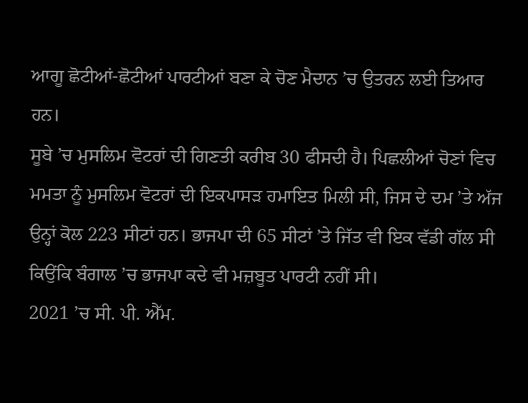ਆਗੂ ਛੋਟੀਆਂ-ਛੋਟੀਆਂ ਪਾਰਟੀਆਂ ਬਣਾ ਕੇ ਚੋਣ ਮੈਦਾਨ ’ਚ ਉਤਰਨ ਲਈ ਤਿਆਰ ਹਨ।
ਸੂਬੇ ’ਚ ਮੁਸਲਿਮ ਵੋਟਰਾਂ ਦੀ ਗਿਣਤੀ ਕਰੀਬ 30 ਫੀਸਦੀ ਹੈ। ਪਿਛਲੀਆਂ ਚੋਣਾਂ ਵਿਚ ਮਮਤਾ ਨੂੰ ਮੁਸਲਿਮ ਵੋਟਰਾਂ ਦੀ ਇਕਪਾਸੜ ਹਮਾਇਤ ਮਿਲੀ ਸੀ, ਜਿਸ ਦੇ ਦਮ ’ਤੇ ਅੱਜ ਉਨ੍ਹਾਂ ਕੋਲ 223 ਸੀਟਾਂ ਹਨ। ਭਾਜਪਾ ਦੀ 65 ਸੀਟਾਂ ’ਤੇ ਜਿੱਤ ਵੀ ਇਕ ਵੱਡੀ ਗੱਲ ਸੀ ਕਿਉਂਕਿ ਬੰਗਾਲ ’ਚ ਭਾਜਪਾ ਕਦੇ ਵੀ ਮਜ਼ਬੂਤ ਪਾਰਟੀ ਨਹੀਂ ਸੀ।
2021 ’ਚ ਸੀ. ਪੀ. ਐੱਮ.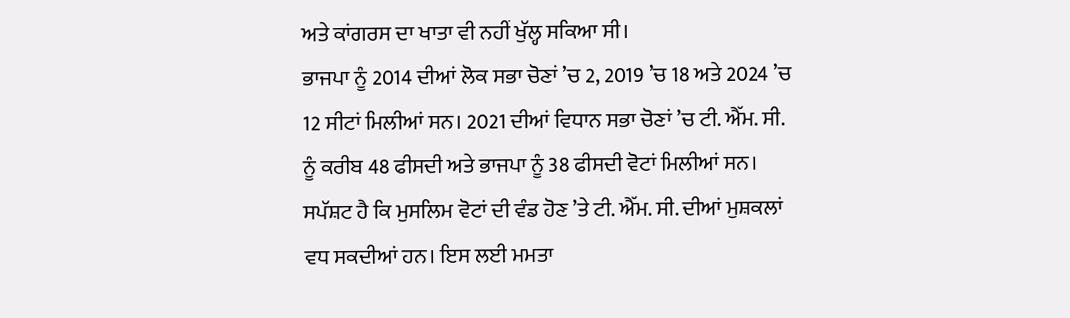ਅਤੇ ਕਾਂਗਰਸ ਦਾ ਖਾਤਾ ਵੀ ਨਹੀਂ ਖੁੱਲ੍ਹ ਸਕਿਆ ਸੀ।
ਭਾਜਪਾ ਨੂੰ 2014 ਦੀਆਂ ਲੋਕ ਸਭਾ ਚੋਣਾਂ ’ਚ 2, 2019 ’ਚ 18 ਅਤੇ 2024 ’ਚ 12 ਸੀਟਾਂ ਮਿਲੀਆਂ ਸਨ। 2021 ਦੀਆਂ ਵਿਧਾਨ ਸਭਾ ਚੋਣਾਂ ’ਚ ਟੀ. ਐੱਮ. ਸੀ. ਨੂੰ ਕਰੀਬ 48 ਫੀਸਦੀ ਅਤੇ ਭਾਜਪਾ ਨੂੰ 38 ਫੀਸਦੀ ਵੋਟਾਂ ਮਿਲੀਆਂ ਸਨ। ਸਪੱਸ਼ਟ ਹੈ ਕਿ ਮੁਸਲਿਮ ਵੋਟਾਂ ਦੀ ਵੰਡ ਹੋਣ ’ਤੇ ਟੀ. ਐੱਮ. ਸੀ. ਦੀਆਂ ਮੁਸ਼ਕਲਾਂ ਵਧ ਸਕਦੀਆਂ ਹਨ। ਇਸ ਲਈ ਮਮਤਾ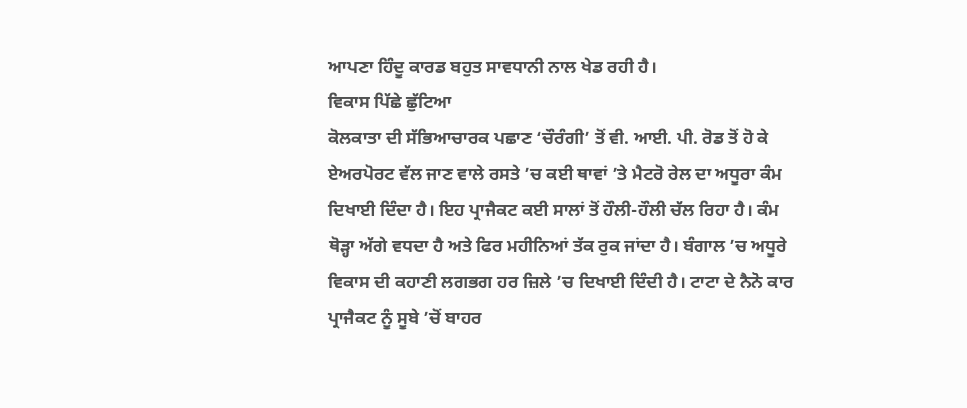ਆਪਣਾ ਹਿੰਦੂ ਕਾਰਡ ਬਹੁਤ ਸਾਵਧਾਨੀ ਨਾਲ ਖੇਡ ਰਹੀ ਹੈ।
ਵਿਕਾਸ ਪਿੱਛੇ ਛੁੱਟਿਆ
ਕੋਲਕਾਤਾ ਦੀ ਸੱਭਿਆਚਾਰਕ ਪਛਾਣ ‘ਚੌਰੰਗੀ’ ਤੋਂ ਵੀ. ਆਈ. ਪੀ. ਰੋਡ ਤੋਂ ਹੋ ਕੇ ਏਅਰਪੋਰਟ ਵੱਲ ਜਾਣ ਵਾਲੇ ਰਸਤੇ ’ਚ ਕਈ ਥਾਵਾਂ ’ਤੇ ਮੈਟਰੋ ਰੇਲ ਦਾ ਅਧੂਰਾ ਕੰਮ ਦਿਖਾਈ ਦਿੰਦਾ ਹੈ। ਇਹ ਪ੍ਰਾਜੈਕਟ ਕਈ ਸਾਲਾਂ ਤੋਂ ਹੌਲੀ-ਹੌਲੀ ਚੱਲ ਰਿਹਾ ਹੈ। ਕੰਮ ਥੋੜ੍ਹਾ ਅੱਗੇ ਵਧਦਾ ਹੈ ਅਤੇ ਫਿਰ ਮਹੀਨਿਆਂ ਤੱਕ ਰੁਕ ਜਾਂਦਾ ਹੈ। ਬੰਗਾਲ ’ਚ ਅਧੂਰੇ ਵਿਕਾਸ ਦੀ ਕਹਾਣੀ ਲਗਭਗ ਹਰ ਜ਼ਿਲੇ ’ਚ ਦਿਖਾਈ ਦਿੰਦੀ ਹੈ। ਟਾਟਾ ਦੇ ਨੈਨੋ ਕਾਰ ਪ੍ਰਾਜੈਕਟ ਨੂੰ ਸੂਬੇ ’ਚੋਂ ਬਾਹਰ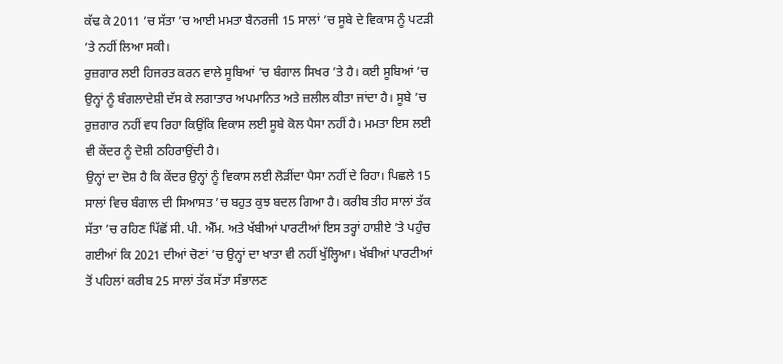ਕੱਢ ਕੇ 2011 ’ਚ ਸੱਤਾ ’ਚ ਆਈ ਮਮਤਾ ਬੈਨਰਜੀ 15 ਸਾਲਾਂ ’ਚ ਸੂਬੇ ਦੇ ਵਿਕਾਸ ਨੂੰ ਪਟੜੀ ’ਤੇ ਨਹੀਂ ਲਿਆ ਸਕੀ।
ਰੁਜ਼ਗਾਰ ਲਈ ਹਿਜਰਤ ਕਰਨ ਵਾਲੇ ਸੂਬਿਆਂ ’ਚ ਬੰਗਾਲ ਸਿਖਰ ’ਤੇ ਹੈ। ਕਈ ਸੂਬਿਆਂ ’ਚ ਉਨ੍ਹਾਂ ਨੂੰ ਬੰਗਲਾਦੇਸ਼ੀ ਦੱਸ ਕੇ ਲਗਾਤਾਰ ਅਪਮਾਨਿਤ ਅਤੇ ਜ਼ਲੀਲ ਕੀਤਾ ਜਾਂਦਾ ਹੈ। ਸੂਬੇ ’ਚ ਰੁਜ਼ਗਾਰ ਨਹੀਂ ਵਧ ਰਿਹਾ ਕਿਉਂਕਿ ਵਿਕਾਸ ਲਈ ਸੂਬੇ ਕੋਲ ਪੈਸਾ ਨਹੀਂ ਹੈ। ਮਮਤਾ ਇਸ ਲਈ ਵੀ ਕੇਂਦਰ ਨੂੰ ਦੋਸ਼ੀ ਠਹਿਰਾਉਂਦੀ ਹੈ।
ਉਨ੍ਹਾਂ ਦਾ ਦੋਸ਼ ਹੈ ਕਿ ਕੇਂਦਰ ਉਨ੍ਹਾਂ ਨੂੰ ਵਿਕਾਸ ਲਈ ਲੋੜੀਂਦਾ ਪੈਸਾ ਨਹੀਂ ਦੇ ਰਿਹਾ। ਪਿਛਲੇ 15 ਸਾਲਾਂ ਵਿਚ ਬੰਗਾਲ ਦੀ ਸਿਆਸਤ ’ਚ ਬਹੁਤ ਕੁਝ ਬਦਲ ਗਿਆ ਹੈ। ਕਰੀਬ ਤੀਹ ਸਾਲਾਂ ਤੱਕ ਸੱਤਾ ’ਚ ਰਹਿਣ ਪਿੱਛੋਂ ਸੀ. ਪੀ. ਐੱਮ. ਅਤੇ ਖੱਬੀਆਂ ਪਾਰਟੀਆਂ ਇਸ ਤਰ੍ਹਾਂ ਹਾਸ਼ੀਏ ’ਤੇ ਪਹੁੰਚ ਗਈਆਂ ਕਿ 2021 ਦੀਆਂ ਚੋਣਾਂ ’ਚ ਉਨ੍ਹਾਂ ਦਾ ਖਾਤਾ ਵੀ ਨਹੀਂ ਖੁੱਲ੍ਹਿਆ। ਖੱਬੀਆਂ ਪਾਰਟੀਆਂ ਤੋਂ ਪਹਿਲਾਂ ਕਰੀਬ 25 ਸਾਲਾਂ ਤੱਕ ਸੱਤਾ ਸੰਭਾਲਣ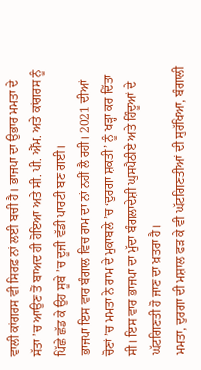ਵਾਲੀ ਕਾਂਗਰਸ ਵੀ ਸਿਰਫ਼ ਨਾਂ ਲਈ ਬਚੀ ਹੈ। ਭਾਜਪਾ ਦਾ ਉਭਾਰ ਮਮਤਾ ਦੇ ਸੱਤਾ ’ਚ ਆਉਣ ਤੋਂ ਬਾਅਦ ਹੀ ਹੋਇਆ ਅਤੇ ਸੀ. ਪੀ. ਐੱਮ. ਅਤੇ ਕਾਂਗਰਸ ਨੂੰ ਪਿੱਛੇ ਛੱਡ ਕੇ ਉਹ ਸੂਬੇ ’ਚ ਦੂਜੀ ਵੱਡੀ ਪਾਰਟੀ ਬਣ ਗਈ।
ਭਾਜਪਾ ਇਸ ਵਾਰ ਬੰਗਾਲ ਵਿਚ ਰਾਮ ਦਾ ਨਾਂ ਨਹੀਂ ਲੈ ਰਹੀ। 2021 ਦੀਆਂ ਚੋਣਾਂ ’ਚ ਮਮਤਾ ਨੇ ਰਾਮ ਦੇ ਮੁਕਾਬਲੇ ’ਚ ‘ਦੁਰਗਾ ਸ਼ਕਤੀ’ ਨੂੰ ਖੜ੍ਹਾ ਕਰ ਦਿੱਤਾ ਸੀ। ਇਸ ਵਾਰ ਭਾਜਪਾ ਦਾ ਮੁੱਦਾ ਬੰਗਲਾਦੇਸ਼ੀ ਘੁਸਪੈਠੀਏ ਅਤੇ ਹਿੰਦੂਆਂ ਦੇ ਘੱਟਗਿਣਤੀ ਹੋ ਜਾਣ ਦਾ ਖ਼ਤਰਾ ਹੈ।
ਮਮਤਾ, ਦੁਰਗਾ ਦੀ ਮਸ਼ਾਲ ਫੜ ਕੇ ਵੀ ਘੱਟਗਿਣਤੀਆਂ ਦੀ ਸੁਰੱਖਿਆ, ਬੰਗਾਲੀ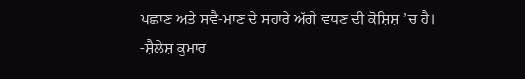ਪਛਾਣ ਅਤੇ ਸਵੈ-ਮਾਣ ਦੇ ਸਹਾਰੇ ਅੱਗੇ ਵਧਣ ਦੀ ਕੋਸ਼ਿਸ਼ ’ਚ ਹੈ।
-ਸ਼ੈਲੇਸ਼ ਕੁਮਾਰ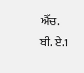ਐੱਚ. ਬੀ. ਏ.1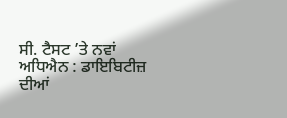ਸੀ. ਟੈਸਟ ’ਤੇ ਨਵਾਂ ਅਧਿਐਨ : ਡਾਇਬਿਟੀਜ਼ ਦੀਆਂ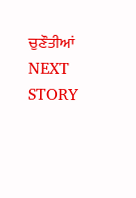ਚੁਣੌਤੀਆਂ
NEXT STORY